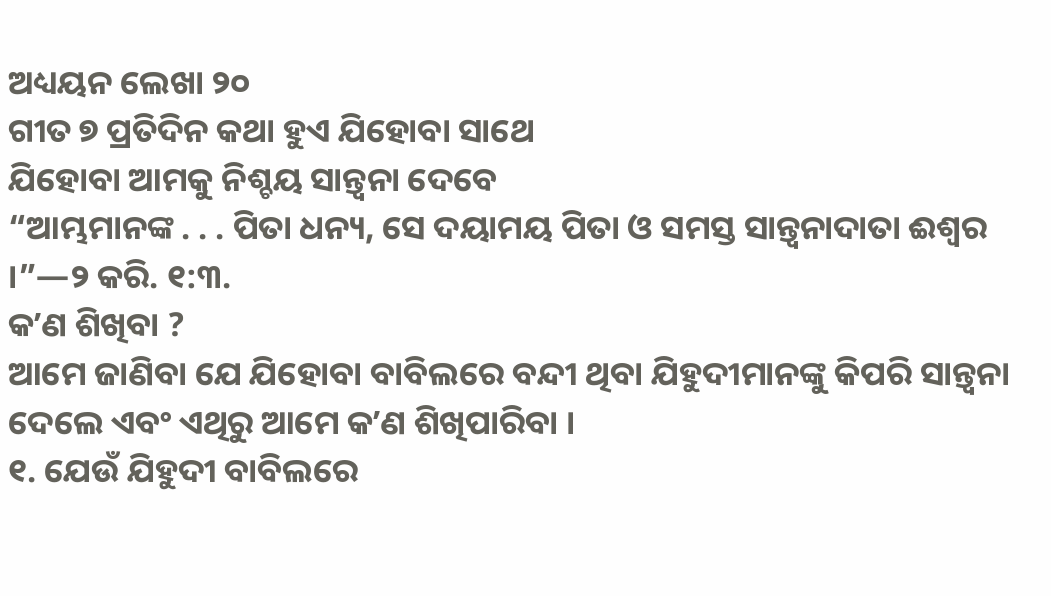ଅଧ୍ୟୟନ ଲେଖା ୨୦
ଗୀତ ୭ ପ୍ରତିଦିନ କଥା ହୁଏ ଯିହୋବା ସାଥେ
ଯିହୋବା ଆମକୁ ନିଶ୍ଚୟ ସାନ୍ତ୍ୱନା ଦେବେ
“ଆମ୍ଭମାନଙ୍କ . . . ପିତା ଧନ୍ୟ, ସେ ଦୟାମୟ ପିତା ଓ ସମସ୍ତ ସାନ୍ତ୍ୱନାଦାତା ଈଶ୍ୱର ।”—୨ କରି. ୧:୩.
କʼଣ ଶିଖିବା ?
ଆମେ ଜାଣିବା ଯେ ଯିହୋବା ବାବିଲରେ ବନ୍ଦୀ ଥିବା ଯିହୁଦୀମାନଙ୍କୁ କିପରି ସାନ୍ତ୍ୱନା ଦେଲେ ଏବଂ ଏଥିରୁ ଆମେ କʼଣ ଶିଖିପାରିବା ।
୧. ଯେଉଁ ଯିହୁଦୀ ବାବିଲରେ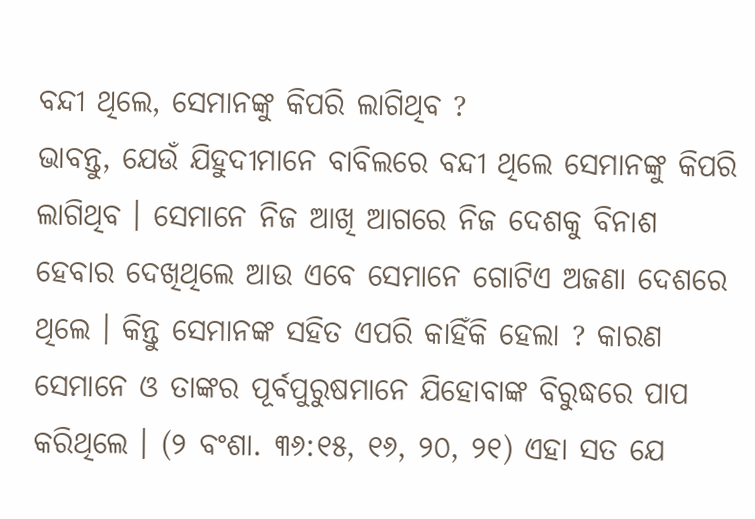ବନ୍ଦୀ ଥିଲେ, ସେମାନଙ୍କୁ କିପରି ଲାଗିଥିବ ?
ଭାବନ୍ତୁ, ଯେଉଁ ଯିହୁଦୀମାନେ ବାବିଲରେ ବନ୍ଦୀ ଥିଲେ ସେମାନଙ୍କୁ କିପରି ଲାଗିଥିବ । ସେମାନେ ନିଜ ଆଖି ଆଗରେ ନିଜ ଦେଶକୁ ବିନାଶ ହେବାର ଦେଖିଥିଲେ ଆଉ ଏବେ ସେମାନେ ଗୋଟିଏ ଅଜଣା ଦେଶରେ ଥିଲେ । କିନ୍ତୁ ସେମାନଙ୍କ ସହିତ ଏପରି କାହିଁକି ହେଲା ? କାରଣ ସେମାନେ ଓ ତାଙ୍କର ପୂର୍ବପୁରୁଷମାନେ ଯିହୋବାଙ୍କ ବିରୁଦ୍ଧରେ ପାପ କରିଥିଲେ । (୨ ବଂଶା. ୩୬:୧୫, ୧୬, ୨୦, ୨୧) ଏହା ସତ ଯେ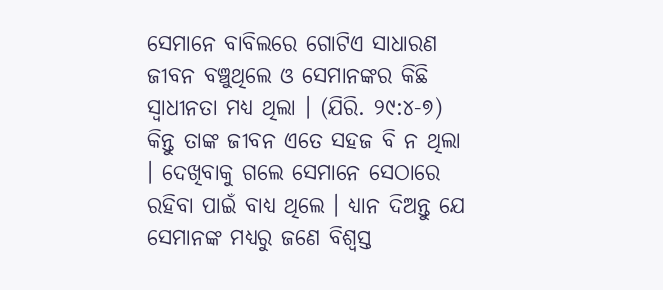ସେମାନେ ବାବିଲରେ ଗୋଟିଏ ସାଧାରଣ ଜୀବନ ବଞ୍ଚୁଥିଲେ ଓ ସେମାନଙ୍କର କିଛି ସ୍ୱାଧୀନତା ମଧ୍ୟ ଥିଲା । (ଯିରି. ୨୯:୪-୭) କିନ୍ତୁ ତାଙ୍କ ଜୀବନ ଏତେ ସହଜ ବି ନ ଥିଲା । ଦେଖିବାକୁ ଗଲେ ସେମାନେ ସେଠାରେ ରହିବା ପାଇଁ ବାଧ୍ୟ ଥିଲେ । ଧ୍ୟାନ ଦିଅନ୍ତୁ ଯେ ସେମାନଙ୍କ ମଧ୍ୟରୁ ଜଣେ ବିଶ୍ୱସ୍ତ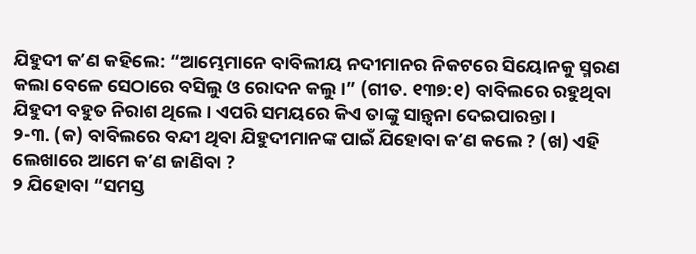ଯିହୁଦୀ କʼଣ କହିଲେ: “ଆମ୍ଭେମାନେ ବାବିଲୀୟ ନଦୀମାନର ନିକଟରେ ସିୟୋନକୁ ସ୍ମରଣ କଲା ବେଳେ ସେଠାରେ ବସିଲୁ ଓ ରୋଦନ କଲୁ ।” (ଗୀତ. ୧୩୭:୧) ବାବିଲରେ ରହୁଥିବା ଯିହୁଦୀ ବହୁତ ନିରାଶ ଥିଲେ । ଏପରି ସମୟରେ କିଏ ତାଙ୍କୁ ସାନ୍ତ୍ୱନା ଦେଇପାରନ୍ତା ।
୨-୩. (କ) ବାବିଲରେ ବନ୍ଦୀ ଥିବା ଯିହୁଦୀମାନଙ୍କ ପାଇଁ ଯିହୋବା କʼଣ କଲେ ? (ଖ) ଏହି ଲେଖାରେ ଆମେ କʼଣ ଜାଣିବା ?
୨ ଯିହୋବା “ସମସ୍ତ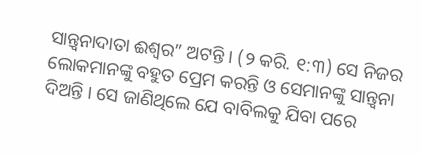ସାନ୍ତ୍ୱନାଦାତା ଈଶ୍ୱର” ଅଟନ୍ତି । (୨ କରି. ୧:୩) ସେ ନିଜର ଲୋକମାନଙ୍କୁ ବହୁତ ପ୍ରେମ କରନ୍ତି ଓ ସେମାନଙ୍କୁ ସାନ୍ତ୍ୱନା ଦିଅନ୍ତି । ସେ ଜାଣିଥିଲେ ଯେ ବାବିଲକୁ ଯିବା ପରେ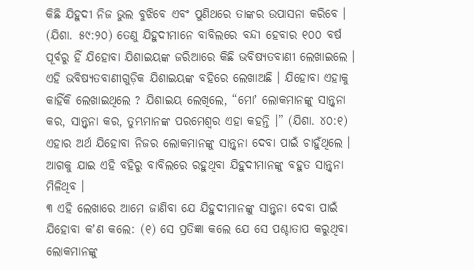କିଛି ଯିହୁଦୀ ନିଜ ଭୁଲ ବୁଝିବେ ଏବଂ ପୁଣିଥରେ ତାଙ୍କର ଉପାସନା କରିବେ । (ଯିଶା. ୫୯:୨୦) ତେଣୁ ଯିହୁଦୀମାନେ ବାବିଲରେ ବନ୍ଦୀ ହେବାର ୧୦୦ ବର୍ଷ ପୂର୍ବରୁ ହିଁ ଯିହୋବା ଯିଶାଇୟଙ୍କ ଜରିଆରେ କିଛି ଭବିଷ୍ୟତବାଣୀ ଲେଖାଇଲେ । ଏହି ଭବିଷ୍ୟତବାଣୀଗୁଡ଼ିକ ଯିଶାଇୟଙ୍କ ବହିରେ ଲେଖାଅଛି । ଯିହୋବା ଏହାକୁ କାହିଁକି ଲେଖାଇଥିଲେ ? ଯିଶାଇୟ ଲେଖିଲେ, “ମୋʼ ଲୋକମାନଙ୍କୁ ସାନ୍ତ୍ୱନା କର, ସାନ୍ତ୍ୱନା କର, ତୁମ୍ଭମାନଙ୍କ ପରମେଶ୍ୱର ଏହା କହନ୍ତି ।” (ଯିଶା. ୪୦:୧) ଏହାର ଅର୍ଥ ଯିହୋବା ନିଜର ଲୋକମାନଙ୍କୁ ସାନ୍ତ୍ୱନା ଦେବା ପାଇଁ ଚାହୁଁଥିଲେ । ଆଗକୁ ଯାଇ ଏହି ବହିରୁ ବାବିଲରେ ରହୁଥିବା ଯିହୁଦୀମାନଙ୍କୁ ବହୁତ ସାନ୍ତ୍ୱନା ମିଳିଥିବ ।
୩ ଏହି ଲେଖାରେ ଆମେ ଜାଣିବା ଯେ ଯିହୁଦୀମାନଙ୍କୁ ସାନ୍ତ୍ୱନା ଦେବା ପାଇଁ ଯିହୋବା କʼଣ କଲେ: (୧) ସେ ପ୍ରତିଜ୍ଞା କଲେ ଯେ ସେ ପଶ୍ଚାତାପ କରୁଥିବା ଲୋକମାନଙ୍କୁ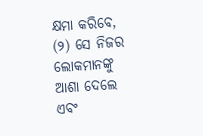କ୍ଷମା କରିବେ, (୨) ସେ ନିଜର ଲୋକମାନଙ୍କୁ ଆଶା ଦେଲେ ଏବଂ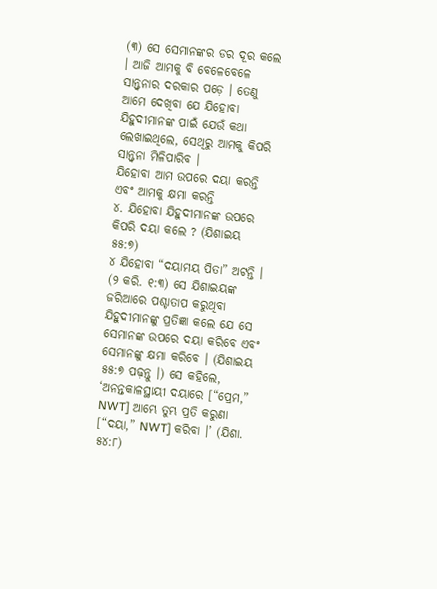(୩) ସେ ସେମାନଙ୍କର ଡର ଦୂର କଲେ । ଆଜି ଆମକୁ ବି ବେଳେବେଳେ ସାନ୍ତ୍ୱନାର ଦରକାର ପଡ଼େ । ତେଣୁ ଆମେ ଦେଖିବା ଯେ ଯିହୋବା ଯିହୁଦୀମାନଙ୍କ ପାଇଁ ଯେଉଁ କଥା ଲେଖାଇଥିଲେ, ସେଥିରୁ ଆମକୁ କିପରି ସାନ୍ତ୍ୱନା ମିଳିପାରିବ ।
ଯିହୋବା ଆମ ଉପରେ ଦୟା କରନ୍ତି ଏବଂ ଆମକୁ କ୍ଷମା କରନ୍ତି
୪. ଯିହୋବା ଯିହୁଦୀମାନଙ୍କ ଉପରେ କିପରି ଦୟା କଲେ ? (ଯିଶାଇୟ ୫୫:୭)
୪ ଯିହୋବା “ଦୟାମୟ ପିତା” ଅଟନ୍ତି । (୨ କରି. ୧:୩) ସେ ଯିଶାଇୟଙ୍କ ଜରିଆରେ ପଶ୍ଚାତାପ କରୁଥିବା ଯିହୁଦୀମାନଙ୍କୁ ପ୍ରତିଜ୍ଞା କଲେ ଯେ ସେ ସେମାନଙ୍କ ଉପରେ ଦୟା କରିବେ ଏବଂ ସେମାନଙ୍କୁ କ୍ଷମା କରିବେ । (ଯିଶାଇୟ ୫୫:୭ ପଢ଼ନ୍ତୁ ।) ସେ କହିଲେ, ‘ଅନନ୍ତକାଳସ୍ଥାୟୀ ଦୟାରେ [“ପ୍ରେମ,” NWT] ଆମ୍ଭେ ତୁମ୍ଭ ପ୍ରତି କରୁଣା [“ଦୟା,” NWT] କରିବା ।’ (ଯିଶା. ୫୪:୮)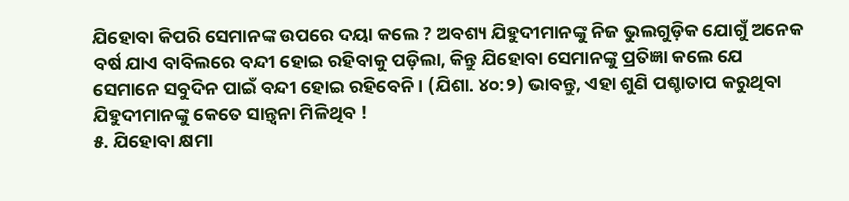ଯିହୋବା କିପରି ସେମାନଙ୍କ ଉପରେ ଦୟା କଲେ ? ଅବଶ୍ୟ ଯିହୁଦୀମାନଙ୍କୁ ନିଜ ଭୁଲଗୁଡ଼ିକ ଯୋଗୁଁ ଅନେକ ବର୍ଷ ଯାଏ ବାବିଲରେ ବନ୍ଦୀ ହୋଇ ରହିବାକୁ ପଡ଼ିଲା, କିନ୍ତୁ ଯିହୋବା ସେମାନଙ୍କୁ ପ୍ରତିଜ୍ଞା କଲେ ଯେ ସେମାନେ ସବୁଦିନ ପାଇଁ ବନ୍ଦୀ ହୋଇ ରହିବେନି । (ଯିଶା. ୪୦:୨) ଭାବନ୍ତୁ, ଏହା ଶୁଣି ପଶ୍ଚାତାପ କରୁଥିବା ଯିହୁଦୀମାନଙ୍କୁ କେତେ ସାନ୍ତ୍ୱନା ମିଳିଥିବ !
୫. ଯିହୋବା କ୍ଷମା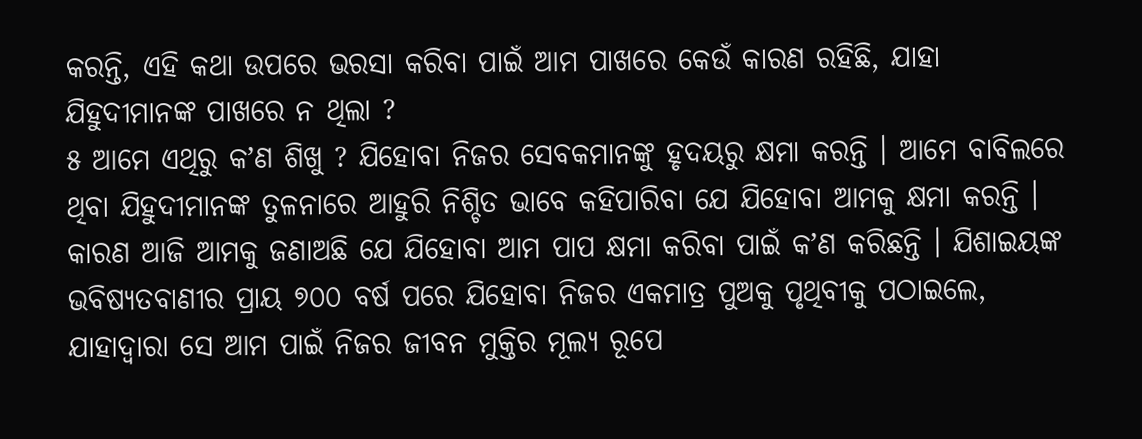କରନ୍ତି, ଏହି କଥା ଉପରେ ଭରସା କରିବା ପାଇଁ ଆମ ପାଖରେ କେଉଁ କାରଣ ରହିଛି, ଯାହା ଯିହୁଦୀମାନଙ୍କ ପାଖରେ ନ ଥିଲା ?
୫ ଆମେ ଏଥିରୁ କʼଣ ଶିଖୁ ? ଯିହୋବା ନିଜର ସେବକମାନଙ୍କୁ ହୃଦୟରୁ କ୍ଷମା କରନ୍ତି । ଆମେ ବାବିଲରେ ଥିବା ଯିହୁଦୀମାନଙ୍କ ତୁଳନାରେ ଆହୁରି ନିଶ୍ଚିତ ଭାବେ କହିପାରିବା ଯେ ଯିହୋବା ଆମକୁ କ୍ଷମା କରନ୍ତି । କାରଣ ଆଜି ଆମକୁ ଜଣାଅଛି ଯେ ଯିହୋବା ଆମ ପାପ କ୍ଷମା କରିବା ପାଇଁ କʼଣ କରିଛନ୍ତି । ଯିଶାଇୟଙ୍କ ଭବିଷ୍ୟତବାଣୀର ପ୍ରାୟ ୭୦୦ ବର୍ଷ ପରେ ଯିହୋବା ନିଜର ଏକମାତ୍ର ପୁଅକୁ ପୃଥିବୀକୁ ପଠାଇଲେ, ଯାହାଦ୍ୱାରା ସେ ଆମ ପାଇଁ ନିଜର ଜୀବନ ମୁକ୍ତିର ମୂଲ୍ୟ ରୂପେ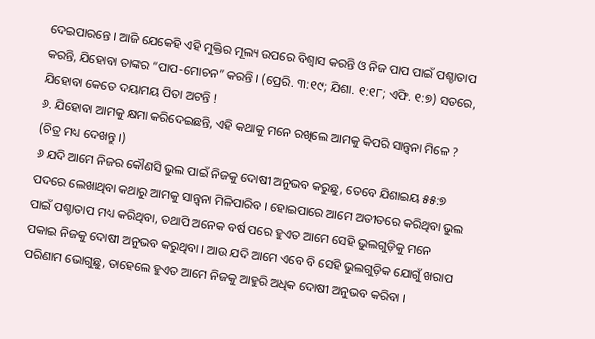ଦେଇପାରନ୍ତେ । ଆଜି ଯେକେହି ଏହି ମୁକ୍ତିର ମୂଲ୍ୟ ଉପରେ ବିଶ୍ୱାସ କରନ୍ତି ଓ ନିଜ ପାପ ପାଇଁ ପଶ୍ଚାତାପ କରନ୍ତି, ଯିହୋବା ତାଙ୍କର “ପାପ-ମୋଚନ” କରନ୍ତି । (ପ୍ରେରି. ୩:୧୯; ଯିଶା. ୧:୧୮; ଏଫି. ୧:୭) ସତରେ, ଯିହୋବା କେତେ ଦୟାମୟ ପିତା ଅଟନ୍ତି !
୬. ଯିହୋବା ଆମକୁ କ୍ଷମା କରିଦେଇଛନ୍ତି, ଏହି କଥାକୁ ମନେ ରଖିଲେ ଆମକୁ କିପରି ସାନ୍ତ୍ୱନା ମିଳେ ? (ଚିତ୍ର ମଧ୍ୟ ଦେଖନ୍ତୁ ।)
୬ ଯଦି ଆମେ ନିଜର କୌଣସି ଭୁଲ ପାଇଁ ନିଜକୁ ଦୋଷୀ ଅନୁଭବ କରୁଛୁ, ତେବେ ଯିଶାଇୟ ୫୫:୭ ପଦରେ ଲେଖାଥିବା କଥାରୁ ଆମକୁ ସାନ୍ତ୍ୱନା ମିଳିପାରିବ । ହୋଇପାରେ ଆମେ ଅତୀତରେ କରିଥିବା ଭୁଲ ପାଇଁ ପଶ୍ଚାତାପ ମଧ୍ୟ କରିଥିବା, ତଥାପି ଅନେକ ବର୍ଷ ପରେ ହୁଏତ ଆମେ ସେହି ଭୁଲଗୁଡ଼ିକୁ ମନେ ପକାଇ ନିଜକୁ ଦୋଷୀ ଅନୁଭବ କରୁଥିବା । ଆଉ ଯଦି ଆମେ ଏବେ ବି ସେହି ଭୁଲଗୁଡ଼ିକ ଯୋଗୁଁ ଖରାପ ପରିଣାମ ଭୋଗୁଛୁ, ତାହେଲେ ହୁଏତ ଆମେ ନିଜକୁ ଆହୁରି ଅଧିକ ଦୋଷୀ ଅନୁଭବ କରିବା ।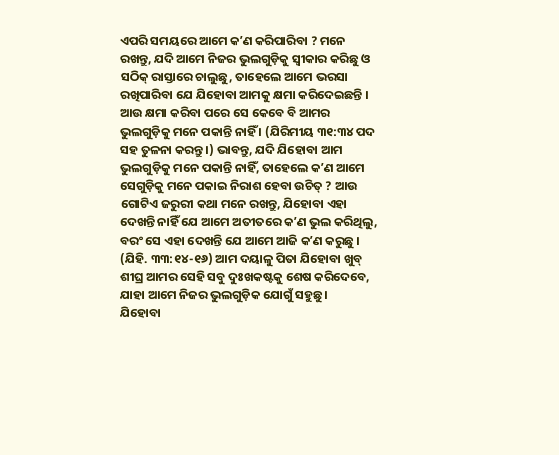ଏପରି ସମୟରେ ଆମେ କʼଣ କରିପାରିବା ? ମନେ ରଖନ୍ତୁ, ଯଦି ଆମେ ନିଜର ଭୁଲଗୁଡ଼ିକୁ ସ୍ୱୀକାର କରିଛୁ ଓ ସଠିକ୍ ରାସ୍ତାରେ ଚାଲୁଛୁ, ତାହେଲେ ଆମେ ଭରସା ରଖିପାରିବା ଯେ ଯିହୋବା ଆମକୁ କ୍ଷମା କରିଦେଇଛନ୍ତି । ଆଉ କ୍ଷମା କରିବା ପରେ ସେ କେବେ ବି ଆମର ଭୁଲଗୁଡ଼ିକୁ ମନେ ପକାନ୍ତି ନାହିଁ । (ଯିରିମୀୟ ୩୧:୩୪ ପଦ ସହ ତୁଳନା କରନ୍ତୁ ।) ଭାବନ୍ତୁ, ଯଦି ଯିହୋବା ଆମ ଭୁଲଗୁଡ଼ିକୁ ମନେ ପକାନ୍ତି ନାହିଁ, ତାହେଲେ କʼଣ ଆମେ ସେଗୁଡ଼ିକୁ ମନେ ପକାଇ ନିରାଶ ହେବା ଉଚିତ୍ ? ଆଉ ଗୋଟିଏ ଜରୁରୀ କଥା ମନେ ରଖନ୍ତୁ, ଯିହୋବା ଏହା ଦେଖନ୍ତି ନାହିଁ ଯେ ଆମେ ଅତୀତରେ କʼଣ ଭୁଲ କରିଥିଲୁ, ବରଂ ସେ ଏହା ଦେଖନ୍ତି ଯେ ଆମେ ଆଜି କʼଣ କରୁଛୁ । (ଯିହି. ୩୩:୧୪-୧୬) ଆମ ଦୟାଳୁ ପିତା ଯିହୋବା ଖୁବ୍ ଶୀଘ୍ର ଆମର ସେହି ସବୁ ଦୁଃଖକଷ୍ଟକୁ ଶେଷ କରିଦେବେ, ଯାହା ଆମେ ନିଜର ଭୁଲଗୁଡ଼ିକ ଯୋଗୁଁ ସହୁଛୁ ।
ଯିହୋବା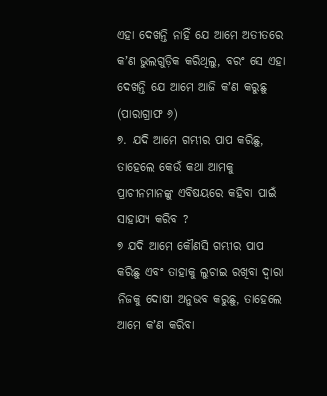ଏହା ଦେଖନ୍ତି ନାହିଁ ଯେ ଆମେ ଅତୀତରେ କʼଣ ଭୁଲଗୁଡ଼ିକ କରିଥିଲୁ, ବରଂ ସେ ଏହା ଦେଖନ୍ତି ଯେ ଆମେ ଆଜି କʼଣ କରୁଛୁ (ପାରାଗ୍ରାଫ ୬)
୭. ଯଦି ଆମେ ଗମ୍ଭୀର ପାପ କରିଛୁ, ତାହେଲେ କେଉଁ କଥା ଆମକୁ ପ୍ରାଚୀନମାନଙ୍କୁ ଏବିଷୟରେ କହିବା ପାଇଁ ସାହାଯ୍ୟ କରିବ ?
୭ ଯଦି ଆମେ କୌଣସି ଗମ୍ଭୀର ପାପ କରିଛୁ ଏବଂ ତାହାକୁ ଲୁଚାଇ ରଖିବା ଦ୍ୱାରା ନିଜକୁ ଦୋଷୀ ଅନୁଭବ କରୁଛୁ, ତାହେଲେ ଆମେ କʼଣ କରିବା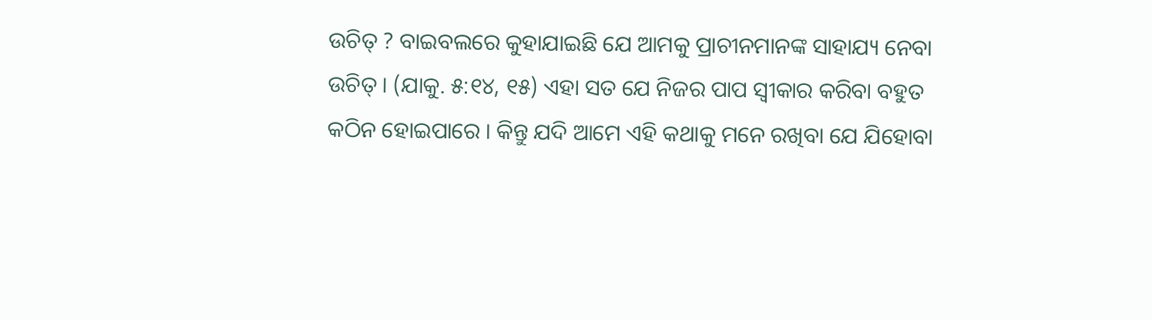ଉଚିତ୍ ? ବାଇବଲରେ କୁହାଯାଇଛି ଯେ ଆମକୁ ପ୍ରାଚୀନମାନଙ୍କ ସାହାଯ୍ୟ ନେବା ଉଚିତ୍ । (ଯାକୁ. ୫:୧୪, ୧୫) ଏହା ସତ ଯେ ନିଜର ପାପ ସ୍ୱୀକାର କରିବା ବହୁତ କଠିନ ହୋଇପାରେ । କିନ୍ତୁ ଯଦି ଆମେ ଏହି କଥାକୁ ମନେ ରଖିବା ଯେ ଯିହୋବା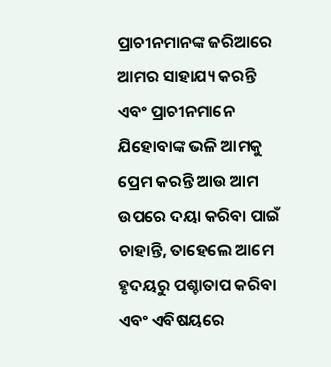ପ୍ରାଚୀନମାନଙ୍କ ଜରିଆରେ ଆମର ସାହାଯ୍ୟ କରନ୍ତି ଏବଂ ପ୍ରାଚୀନମାନେ ଯିହୋବାଙ୍କ ଭଳି ଆମକୁ ପ୍ରେମ କରନ୍ତି ଆଉ ଆମ ଉପରେ ଦୟା କରିବା ପାଇଁ ଚାହାନ୍ତି, ତାହେଲେ ଆମେ ହୃଦୟରୁ ପଶ୍ଚାତାପ କରିବା ଏବଂ ଏବିଷୟରେ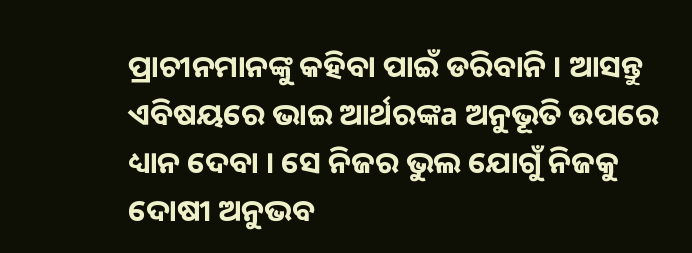ପ୍ରାଚୀନମାନଙ୍କୁ କହିବା ପାଇଁ ଡରିବାନି । ଆସନ୍ତୁ ଏବିଷୟରେ ଭାଇ ଆର୍ଥରଙ୍କa ଅନୁଭୂତି ଉପରେ ଧ୍ୟାନ ଦେବା । ସେ ନିଜର ଭୁଲ ଯୋଗୁଁ ନିଜକୁ ଦୋଷୀ ଅନୁଭବ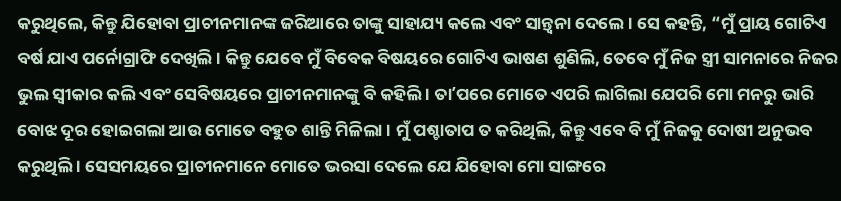କରୁଥିଲେ, କିନ୍ତୁ ଯିହୋବା ପ୍ରାଚୀନମାନଙ୍କ ଜରିଆରେ ତାଙ୍କୁ ସାହାଯ୍ୟ କଲେ ଏବଂ ସାନ୍ତ୍ୱନା ଦେଲେ । ସେ କହନ୍ତି, “ମୁଁ ପ୍ରାୟ ଗୋଟିଏ ବର୍ଷ ଯାଏ ପର୍ନୋଗ୍ରାଫି ଦେଖିଲି । କିନ୍ତୁ ଯେବେ ମୁଁ ବିବେକ ବିଷୟରେ ଗୋଟିଏ ଭାଷଣ ଶୁଣିଲି, ତେବେ ମୁଁ ନିଜ ସ୍ତ୍ରୀ ସାମନାରେ ନିଜର ଭୁଲ ସ୍ୱୀକାର କଲି ଏବଂ ସେବିଷୟରେ ପ୍ରାଚୀନମାନଙ୍କୁ ବି କହିଲି । ତାʼପରେ ମୋତେ ଏପରି ଲାଗିଲା ଯେପରି ମୋ ମନରୁ ଭାରି ବୋଝ ଦୂର ହୋଇଗଲା ଆଉ ମୋତେ ବହୁତ ଶାନ୍ତି ମିଳିଲା । ମୁଁ ପଶ୍ଚାତାପ ତ କରିଥିଲି, କିନ୍ତୁ ଏବେ ବି ମୁଁ ନିଜକୁ ଦୋଷୀ ଅନୁଭବ କରୁଥିଲି । ସେସମୟରେ ପ୍ରାଚୀନମାନେ ମୋତେ ଭରସା ଦେଲେ ଯେ ଯିହୋବା ମୋ ସାଙ୍ଗରେ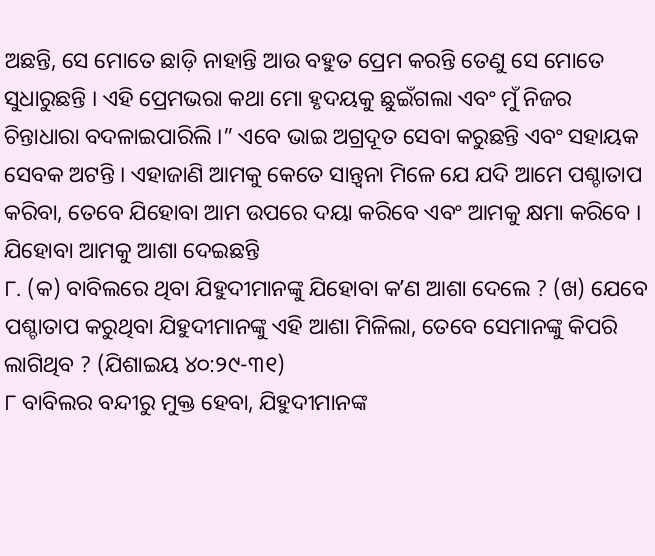ଅଛନ୍ତି, ସେ ମୋତେ ଛାଡ଼ି ନାହାନ୍ତି ଆଉ ବହୁତ ପ୍ରେମ କରନ୍ତି ତେଣୁ ସେ ମୋତେ ସୁଧାରୁଛନ୍ତି । ଏହି ପ୍ରେମଭରା କଥା ମୋ ହୃଦୟକୁ ଛୁଇଁଗଲା ଏବଂ ମୁଁ ନିଜର ଚିନ୍ତାଧାରା ବଦଳାଇପାରିଲି ।” ଏବେ ଭାଇ ଅଗ୍ରଦୂତ ସେବା କରୁଛନ୍ତି ଏବଂ ସହାୟକ ସେବକ ଅଟନ୍ତି । ଏହାଜାଣି ଆମକୁ କେତେ ସାନ୍ତ୍ୱନା ମିଳେ ଯେ ଯଦି ଆମେ ପଶ୍ଚାତାପ କରିବା, ତେବେ ଯିହୋବା ଆମ ଉପରେ ଦୟା କରିବେ ଏବଂ ଆମକୁ କ୍ଷମା କରିବେ ।
ଯିହୋବା ଆମକୁ ଆଶା ଦେଇଛନ୍ତି
୮. (କ) ବାବିଲରେ ଥିବା ଯିହୁଦୀମାନଙ୍କୁ ଯିହୋବା କʼଣ ଆଶା ଦେଲେ ? (ଖ) ଯେବେ ପଶ୍ଚାତାପ କରୁଥିବା ଯିହୁଦୀମାନଙ୍କୁ ଏହି ଆଶା ମିଳିଲା, ତେବେ ସେମାନଙ୍କୁ କିପରି ଲାଗିଥିବ ? (ଯିଶାଇୟ ୪୦:୨୯-୩୧)
୮ ବାବିଲର ବନ୍ଦୀରୁ ମୁକ୍ତ ହେବା, ଯିହୁଦୀମାନଙ୍କ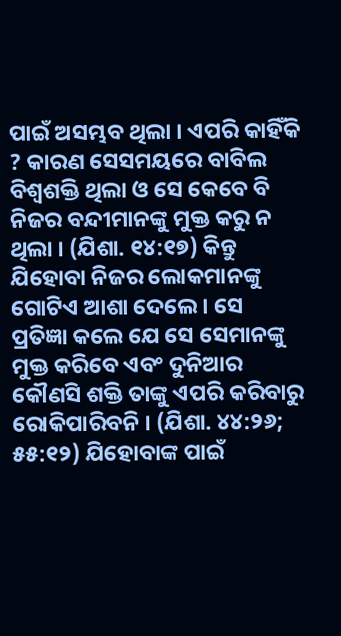ପାଇଁ ଅସମ୍ଭବ ଥିଲା । ଏପରି କାହିଁକି ? କାରଣ ସେସମୟରେ ବାବିଲ ବିଶ୍ୱଶକ୍ତି ଥିଲା ଓ ସେ କେବେ ବି ନିଜର ବନ୍ଦୀମାନଙ୍କୁ ମୁକ୍ତ କରୁ ନ ଥିଲା । (ଯିଶା. ୧୪:୧୭) କିନ୍ତୁ ଯିହୋବା ନିଜର ଲୋକମାନଙ୍କୁ ଗୋଟିଏ ଆଶା ଦେଲେ । ସେ ପ୍ରତିଜ୍ଞା କଲେ ଯେ ସେ ସେମାନଙ୍କୁ ମୁକ୍ତ କରିବେ ଏବଂ ଦୁନିଆର କୌଣସି ଶକ୍ତି ତାଙ୍କୁ ଏପରି କରିବାରୁ ରୋକିପାରିବନି । (ଯିଶା. ୪୪:୨୬; ୫୫:୧୨) ଯିହୋବାଙ୍କ ପାଇଁ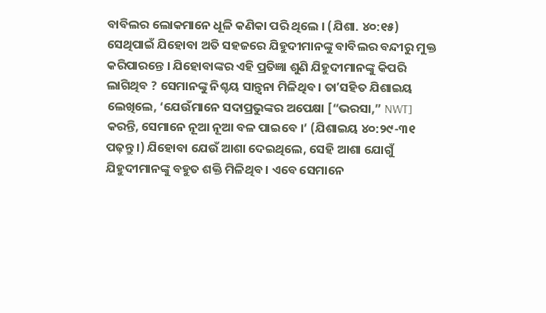ବାବିଲର ଲୋକମାନେ ଧୂଳି କଣିକା ପରି ଥିଲେ । (ଯିଶା. ୪୦:୧୫) ସେଥିପାଇଁ ଯିହୋବା ଅତି ସହଜରେ ଯିହୁଦୀମାନଙ୍କୁ ବାବିଲର ବନ୍ଦୀରୁ ମୁକ୍ତ କରିପାରନ୍ତେ । ଯିହୋବାଙ୍କର ଏହି ପ୍ରତିଜ୍ଞା ଶୁଣି ଯିହୁଦୀମାନଙ୍କୁ କିପରି ଲାଗିଥିବ ? ସେମାନଙ୍କୁ ନିଶ୍ଚୟ ସାନ୍ତ୍ୱନା ମିଳିଥିବ । ତାʼସହିତ ଯିଶାଇୟ ଲେଖିଲେ, ‘ଯେଉଁମାନେ ସଦାପ୍ରଭୁଙ୍କର ଅପେକ୍ଷା [“ଭରସା,” NWT] କରନ୍ତି, ସେମାନେ ନୂଆ ନୂଆ ବଳ ପାଇବେ ।’ (ଯିଶାଇୟ ୪୦:୨୯-୩୧ ପଢ଼ନ୍ତୁ ।) ଯିହୋବା ଯେଉଁ ଆଶା ଦେଇଥିଲେ, ସେହି ଆଶା ଯୋଗୁଁ ଯିହୁଦୀମାନଙ୍କୁ ବହୁତ ଶକ୍ତି ମିଳିଥିବ । ଏବେ ସେମାନେ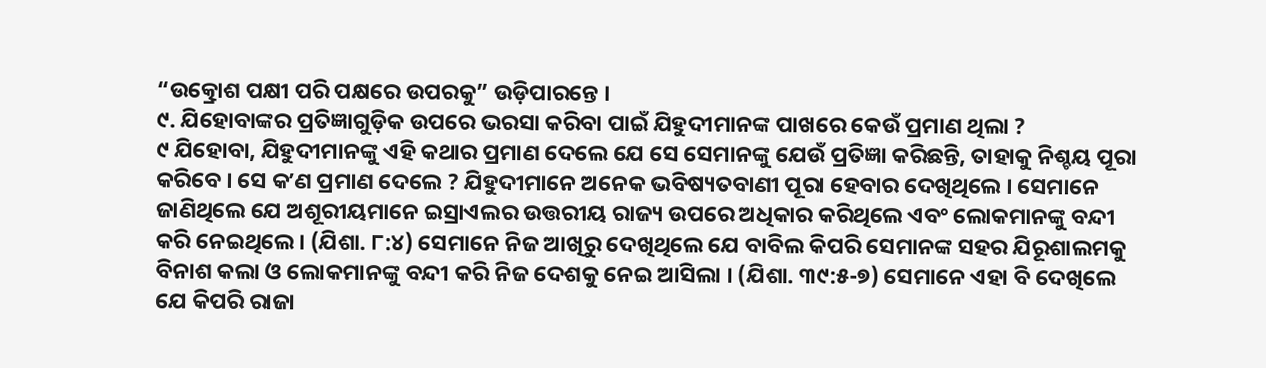“ଉତ୍କ୍ରୋଶ ପକ୍ଷୀ ପରି ପକ୍ଷରେ ଉପରକୁ” ଉଡ଼ିପାରନ୍ତେ ।
୯. ଯିହୋବାଙ୍କର ପ୍ରତିଜ୍ଞାଗୁଡ଼ିକ ଉପରେ ଭରସା କରିବା ପାଇଁ ଯିହୁଦୀମାନଙ୍କ ପାଖରେ କେଉଁ ପ୍ରମାଣ ଥିଲା ?
୯ ଯିହୋବା, ଯିହୁଦୀମାନଙ୍କୁ ଏହି କଥାର ପ୍ରମାଣ ଦେଲେ ଯେ ସେ ସେମାନଙ୍କୁ ଯେଉଁ ପ୍ରତିଜ୍ଞା କରିଛନ୍ତି, ତାହାକୁ ନିଶ୍ଚୟ ପୂରା କରିବେ । ସେ କʼଣ ପ୍ରମାଣ ଦେଲେ ? ଯିହୁଦୀମାନେ ଅନେକ ଭବିଷ୍ୟତବାଣୀ ପୂରା ହେବାର ଦେଖିଥିଲେ । ସେମାନେ ଜାଣିଥିଲେ ଯେ ଅଶୂରୀୟମାନେ ଇସ୍ରାଏଲର ଉତ୍ତରୀୟ ରାଜ୍ୟ ଉପରେ ଅଧିକାର କରିଥିଲେ ଏବଂ ଲୋକମାନଙ୍କୁ ବନ୍ଦୀ କରି ନେଇଥିଲେ । (ଯିଶା. ୮:୪) ସେମାନେ ନିଜ ଆଖିରୁ ଦେଖିଥିଲେ ଯେ ବାବିଲ କିପରି ସେମାନଙ୍କ ସହର ଯିରୂଶାଲମକୁ ବିନାଶ କଲା ଓ ଲୋକମାନଙ୍କୁ ବନ୍ଦୀ କରି ନିଜ ଦେଶକୁ ନେଇ ଆସିଲା । (ଯିଶା. ୩୯:୫-୭) ସେମାନେ ଏହା ବି ଦେଖିଲେ ଯେ କିପରି ରାଜା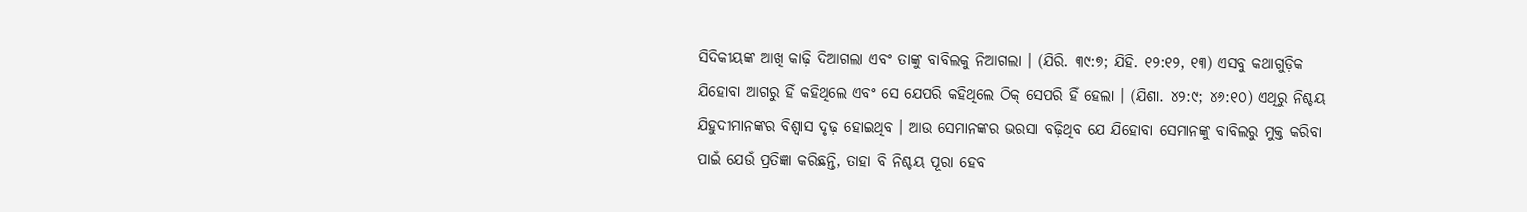ସିଦିକୀୟଙ୍କ ଆଖି କାଢ଼ି ଦିଆଗଲା ଏବଂ ତାଙ୍କୁ ବାବିଲକୁ ନିଆଗଲା । (ଯିରି. ୩୯:୭; ଯିହି. ୧୨:୧୨, ୧୩) ଏସବୁ କଥାଗୁଡ଼ିକ ଯିହୋବା ଆଗରୁ ହିଁ କହିଥିଲେ ଏବଂ ସେ ଯେପରି କହିଥିଲେ ଠିକ୍ ସେପରି ହିଁ ହେଲା । (ଯିଶା. ୪୨:୯; ୪୬:୧୦) ଏଥିରୁ ନିଶ୍ଚୟ ଯିହୁଦୀମାନଙ୍କର ବିଶ୍ୱାସ ଦୃଢ଼ ହୋଇଥିବ । ଆଉ ସେମାନଙ୍କର ଭରସା ବଢ଼ିଥିବ ଯେ ଯିହୋବା ସେମାନଙ୍କୁ ବାବିଲରୁ ମୁକ୍ତ କରିବା ପାଇଁ ଯେଉଁ ପ୍ରତିଜ୍ଞା କରିଛନ୍ତି, ତାହା ବି ନିଶ୍ଚୟ ପୂରା ହେବ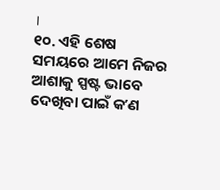।
୧୦. ଏହି ଶେଷ ସମୟରେ ଆମେ ନିଜର ଆଶାକୁ ସ୍ପଷ୍ଟ ଭାବେ ଦେଖିବା ପାଇଁ କʼଣ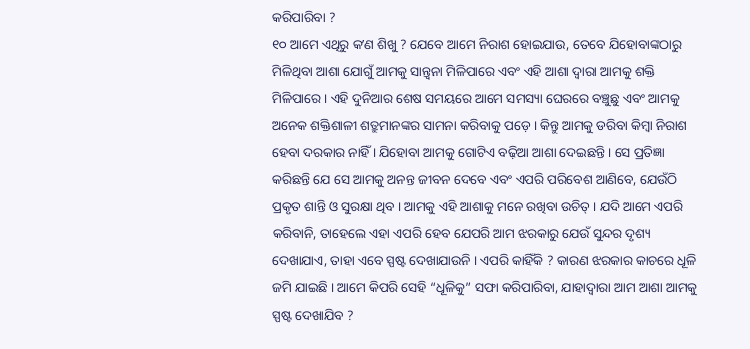କରିପାରିବା ?
୧୦ ଆମେ ଏଥିରୁ କʼଣ ଶିଖୁ ? ଯେବେ ଆମେ ନିରାଶ ହୋଇଯାଉ, ତେବେ ଯିହୋବାଙ୍କଠାରୁ ମିଳିଥିବା ଆଶା ଯୋଗୁଁ ଆମକୁ ସାନ୍ତ୍ୱନା ମିଳିପାରେ ଏବଂ ଏହି ଆଶା ଦ୍ୱାରା ଆମକୁ ଶକ୍ତି ମିଳିପାରେ । ଏହି ଦୁନିଆର ଶେଷ ସମୟରେ ଆମେ ସମସ୍ୟା ଘେରରେ ବଞ୍ଚୁଛୁ ଏବଂ ଆମକୁ ଅନେକ ଶକ୍ତିଶାଳୀ ଶତ୍ରୁମାନଙ୍କର ସାମନା କରିବାକୁ ପଡ଼େ । କିନ୍ତୁ ଆମକୁ ଡରିବା କିମ୍ବା ନିରାଶ ହେବା ଦରକାର ନାହିଁ । ଯିହୋବା ଆମକୁ ଗୋଟିଏ ବଢ଼ିଆ ଆଶା ଦେଇଛନ୍ତି । ସେ ପ୍ରତିଜ୍ଞା କରିଛନ୍ତି ଯେ ସେ ଆମକୁ ଅନନ୍ତ ଜୀବନ ଦେବେ ଏବଂ ଏପରି ପରିବେଶ ଆଣିବେ, ଯେଉଁଠି ପ୍ରକୃତ ଶାନ୍ତି ଓ ସୁରକ୍ଷା ଥିବ । ଆମକୁ ଏହି ଆଶାକୁ ମନେ ରଖିବା ଉଚିତ୍ । ଯଦି ଆମେ ଏପରି କରିବାନି, ତାହେଲେ ଏହା ଏପରି ହେବ ଯେପରି ଆମ ଝରକାରୁ ଯେଉଁ ସୁନ୍ଦର ଦୃଶ୍ୟ ଦେଖାଯାଏ, ତାହା ଏବେ ସ୍ପଷ୍ଟ ଦେଖାଯାଉନି । ଏପରି କାହିଁକି ? କାରଣ ଝରକାର କାଚରେ ଧୂଳି ଜମି ଯାଇଛି । ଆମେ କିପରି ସେହି “ଧୂଳିକୁ” ସଫା କରିପାରିବା, ଯାହାଦ୍ୱାରା ଆମ ଆଶା ଆମକୁ ସ୍ପଷ୍ଟ ଦେଖାଯିବ ?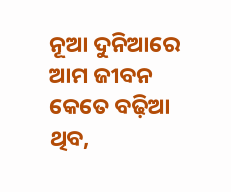ନୂଆ ଦୁନିଆରେ ଆମ ଜୀବନ କେତେ ବଢ଼ିଆ ଥିବ,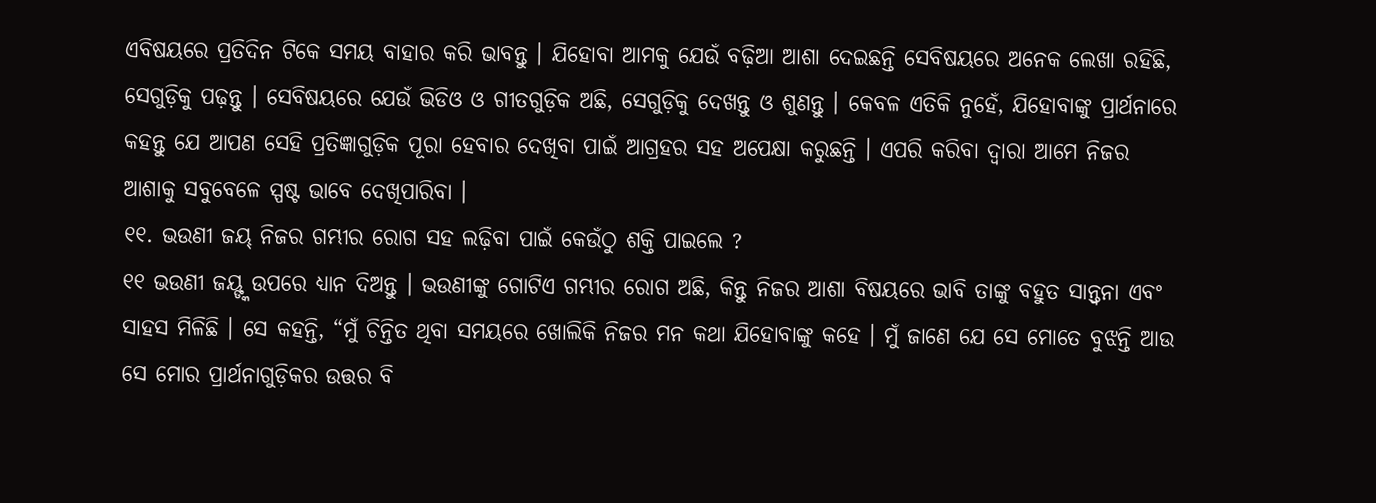ଏବିଷୟରେ ପ୍ରତିଦିନ ଟିକେ ସମୟ ବାହାର କରି ଭାବନ୍ତୁ । ଯିହୋବା ଆମକୁ ଯେଉଁ ବଢ଼ିଆ ଆଶା ଦେଇଛନ୍ତି ସେବିଷୟରେ ଅନେକ ଲେଖା ରହିଛି, ସେଗୁଡ଼ିକୁ ପଢ଼ନ୍ତୁ । ସେବିଷୟରେ ଯେଉଁ ଭିଡିଓ ଓ ଗୀତଗୁଡ଼ିକ ଅଛି, ସେଗୁଡ଼ିକୁ ଦେଖନ୍ତୁ ଓ ଶୁଣନ୍ତୁ । କେବଳ ଏତିକି ନୁହେଁ, ଯିହୋବାଙ୍କୁ ପ୍ରାର୍ଥନାରେ କହନ୍ତୁ ଯେ ଆପଣ ସେହି ପ୍ରତିଜ୍ଞାଗୁଡ଼ିକ ପୂରା ହେବାର ଦେଖିବା ପାଇଁ ଆଗ୍ରହର ସହ ଅପେକ୍ଷା କରୁଛନ୍ତି । ଏପରି କରିବା ଦ୍ୱାରା ଆମେ ନିଜର ଆଶାକୁ ସବୁବେଳେ ସ୍ପଷ୍ଟ ଭାବେ ଦେଖିପାରିବା ।
୧୧. ଭଉଣୀ ଜୟ୍ ନିଜର ଗମ୍ଭୀର ରୋଗ ସହ ଲଢ଼ିବା ପାଇଁ କେଉଁଠୁ ଶକ୍ତି ପାଇଲେ ?
୧୧ ଭଉଣୀ ଜୟ୍ଙ୍କ ଉପରେ ଧ୍ୟାନ ଦିଅନ୍ତୁ । ଭଉଣୀଙ୍କୁ ଗୋଟିଏ ଗମ୍ଭୀର ରୋଗ ଅଛି, କିନ୍ତୁ ନିଜର ଆଶା ବିଷୟରେ ଭାବି ତାଙ୍କୁ ବହୁତ ସାନ୍ତ୍ୱନା ଏବଂ ସାହସ ମିଳିଛି । ସେ କହନ୍ତି, “ମୁଁ ଚିନ୍ତିତ ଥିବା ସମୟରେ ଖୋଲିକି ନିଜର ମନ କଥା ଯିହୋବାଙ୍କୁ କହେ । ମୁଁ ଜାଣେ ଯେ ସେ ମୋତେ ବୁଝନ୍ତି ଆଉ ସେ ମୋର ପ୍ରାର୍ଥନାଗୁଡ଼ିକର ଉତ୍ତର ବି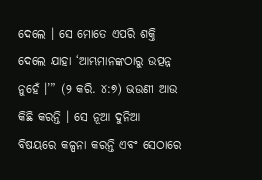ଦେଲେ । ସେ ମୋତେ ଏପରି ଶକ୍ତି ଦେଲେ ଯାହା ‘ଆମ୍ଭମାନଙ୍କଠାରୁ ଉତ୍ପନ୍ନ ନୁହେଁ ।’” (୨ କରି. ୪:୭) ଭଉଣୀ ଆଉ କିଛି କରନ୍ତି । ସେ ନୂଆ ଦୁନିଆ ବିଷୟରେ କଳ୍ପନା କରନ୍ତି ଏବଂ ସେଠାରେ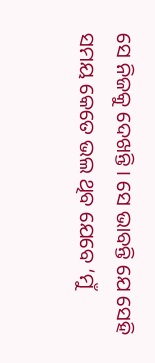ସେ ନିଜକୁ ଦେଖନ୍ତି । ସେ ଭାବନ୍ତି ଯେ ସେହି ସମୟ କେତେ ଭଲ ଥିବ ଯେବେ ‘ମୁଁ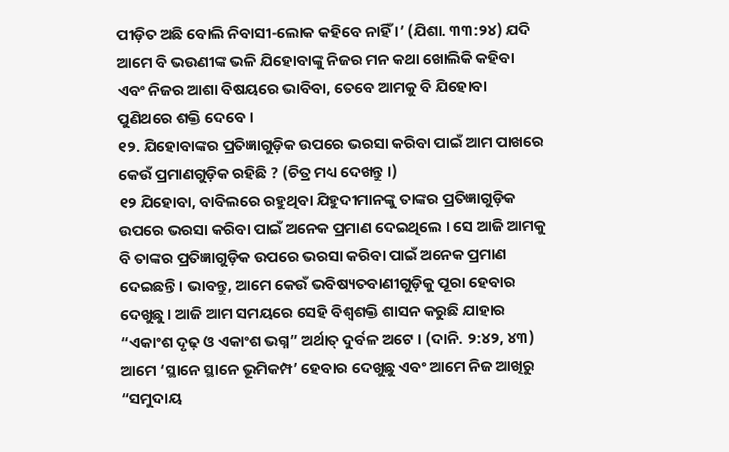ପୀଡ଼ିତ ଅଛି ବୋଲି ନିବାସୀ-ଲୋକ କହିବେ ନାହିଁ ।’ (ଯିଶା. ୩୩:୨୪) ଯଦି ଆମେ ବି ଭଉଣୀଙ୍କ ଭଳି ଯିହୋବାଙ୍କୁ ନିଜର ମନ କଥା ଖୋଲିକି କହିବା ଏବଂ ନିଜର ଆଶା ବିଷୟରେ ଭାବିବା, ତେବେ ଆମକୁ ବି ଯିହୋବା ପୁଣିଥରେ ଶକ୍ତି ଦେବେ ।
୧୨. ଯିହୋବାଙ୍କର ପ୍ରତିଜ୍ଞାଗୁଡ଼ିକ ଉପରେ ଭରସା କରିବା ପାଇଁ ଆମ ପାଖରେ କେଉଁ ପ୍ରମାଣଗୁଡ଼ିକ ରହିଛି ? (ଚିତ୍ର ମଧ୍ୟ ଦେଖନ୍ତୁ ।)
୧୨ ଯିହୋବା, ବାବିଲରେ ରହୁଥିବା ଯିହୁଦୀମାନଙ୍କୁ ତାଙ୍କର ପ୍ରତିଜ୍ଞାଗୁଡ଼ିକ ଉପରେ ଭରସା କରିବା ପାଇଁ ଅନେକ ପ୍ରମାଣ ଦେଇଥିଲେ । ସେ ଆଜି ଆମକୁ ବି ତାଙ୍କର ପ୍ରତିଜ୍ଞାଗୁଡ଼ିକ ଉପରେ ଭରସା କରିବା ପାଇଁ ଅନେକ ପ୍ରମାଣ ଦେଇଛନ୍ତି । ଭାବନ୍ତୁ, ଆମେ କେଉଁ ଭବିଷ୍ୟତବାଣୀଗୁଡ଼ିକୁ ପୂରା ହେବାର ଦେଖୁଛୁ । ଆଜି ଆମ ସମୟରେ ସେହି ବିଶ୍ୱଶକ୍ତି ଶାସନ କରୁଛି ଯାହାର “ଏକାଂଶ ଦୃଢ଼ ଓ ଏକାଂଶ ଭଗ୍ନ” ଅର୍ଥାତ୍ ଦୁର୍ବଳ ଅଟେ । (ଦାନି. ୨:୪୨, ୪୩) ଆମେ ‘ସ୍ଥାନେ ସ୍ଥାନେ ଭୂମିକମ୍ପ’ ହେବାର ଦେଖୁଛୁ ଏବଂ ଆମେ ନିଜ ଆଖିରୁ “ସମୁଦାୟ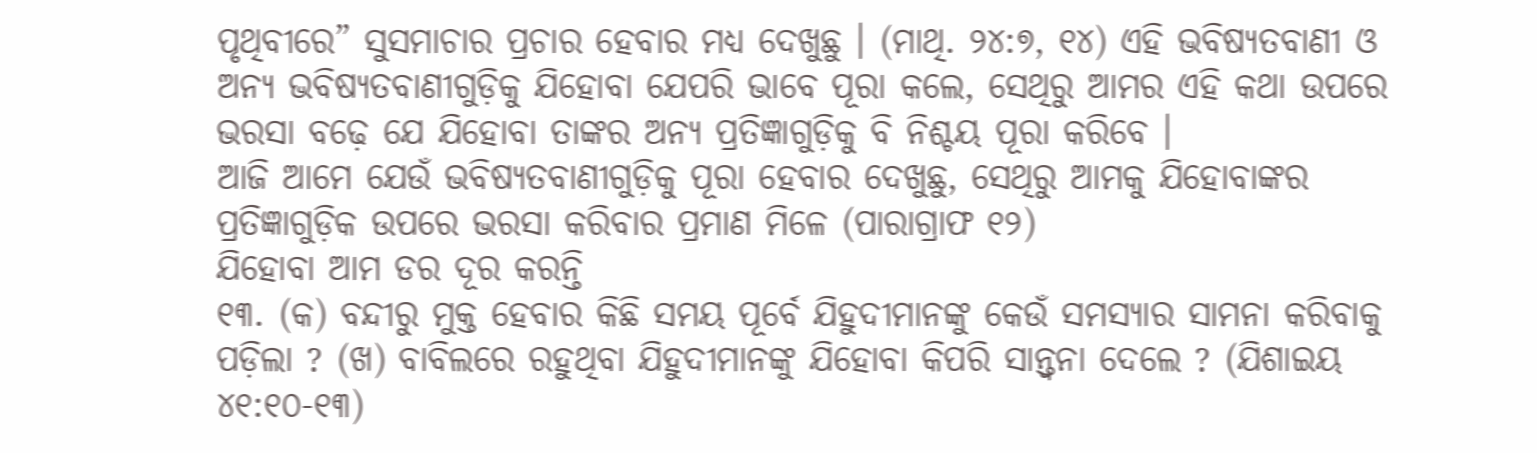ପୃଥିବୀରେ” ସୁସମାଚାର ପ୍ରଚାର ହେବାର ମଧ୍ୟ ଦେଖୁଛୁ । (ମାଥି. ୨୪:୭, ୧୪) ଏହି ଭବିଷ୍ୟତବାଣୀ ଓ ଅନ୍ୟ ଭବିଷ୍ୟତବାଣୀଗୁଡ଼ିକୁ ଯିହୋବା ଯେପରି ଭାବେ ପୂରା କଲେ, ସେଥିରୁ ଆମର ଏହି କଥା ଉପରେ ଭରସା ବଢ଼େ ଯେ ଯିହୋବା ତାଙ୍କର ଅନ୍ୟ ପ୍ରତିଜ୍ଞାଗୁଡ଼ିକୁ ବି ନିଶ୍ଚୟ ପୂରା କରିବେ ।
ଆଜି ଆମେ ଯେଉଁ ଭବିଷ୍ୟତବାଣୀଗୁଡ଼ିକୁ ପୂରା ହେବାର ଦେଖୁଛୁ, ସେଥିରୁ ଆମକୁ ଯିହୋବାଙ୍କର ପ୍ରତିଜ୍ଞାଗୁଡ଼ିକ ଉପରେ ଭରସା କରିବାର ପ୍ରମାଣ ମିଳେ (ପାରାଗ୍ରାଫ ୧୨)
ଯିହୋବା ଆମ ଡର ଦୂର କରନ୍ତି
୧୩. (କ) ବନ୍ଦୀରୁ ମୁକ୍ତ ହେବାର କିଛି ସମୟ ପୂର୍ବେ ଯିହୁଦୀମାନଙ୍କୁ କେଉଁ ସମସ୍ୟାର ସାମନା କରିବାକୁ ପଡ଼ିଲା ? (ଖ) ବାବିଲରେ ରହୁଥିବା ଯିହୁଦୀମାନଙ୍କୁ ଯିହୋବା କିପରି ସାନ୍ତ୍ୱନା ଦେଲେ ? (ଯିଶାଇୟ ୪୧:୧୦-୧୩)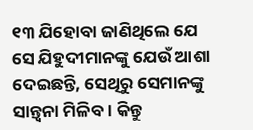୧୩ ଯିହୋବା ଜାଣିଥିଲେ ଯେ ସେ ଯିହୁଦୀମାନଙ୍କୁ ଯେଉଁ ଆଶା ଦେଇଛନ୍ତି, ସେଥିରୁ ସେମାନଙ୍କୁ ସାନ୍ତ୍ୱନା ମିଳିବ । କିନ୍ତୁ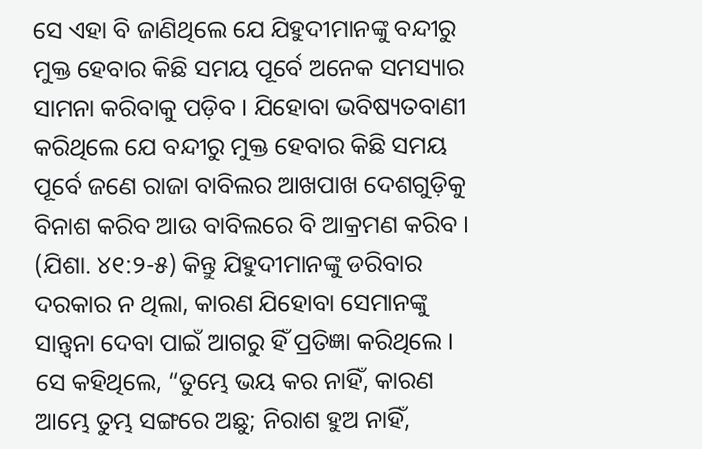ସେ ଏହା ବି ଜାଣିଥିଲେ ଯେ ଯିହୁଦୀମାନଙ୍କୁ ବନ୍ଦୀରୁ ମୁକ୍ତ ହେବାର କିଛି ସମୟ ପୂର୍ବେ ଅନେକ ସମସ୍ୟାର ସାମନା କରିବାକୁ ପଡ଼ିବ । ଯିହୋବା ଭବିଷ୍ୟତବାଣୀ କରିଥିଲେ ଯେ ବନ୍ଦୀରୁ ମୁକ୍ତ ହେବାର କିଛି ସମୟ ପୂର୍ବେ ଜଣେ ରାଜା ବାବିଲର ଆଖପାଖ ଦେଶଗୁଡ଼ିକୁ ବିନାଶ କରିବ ଆଉ ବାବିଲରେ ବି ଆକ୍ରମଣ କରିବ । (ଯିଶା. ୪୧:୨-୫) କିନ୍ତୁ ଯିହୁଦୀମାନଙ୍କୁ ଡରିବାର ଦରକାର ନ ଥିଲା, କାରଣ ଯିହୋବା ସେମାନଙ୍କୁ ସାନ୍ତ୍ୱନା ଦେବା ପାଇଁ ଆଗରୁ ହିଁ ପ୍ରତିଜ୍ଞା କରିଥିଲେ । ସେ କହିଥିଲେ, “ତୁମ୍ଭେ ଭୟ କର ନାହିଁ, କାରଣ ଆମ୍ଭେ ତୁମ୍ଭ ସଙ୍ଗରେ ଅଛୁ; ନିରାଶ ହୁଅ ନାହିଁ,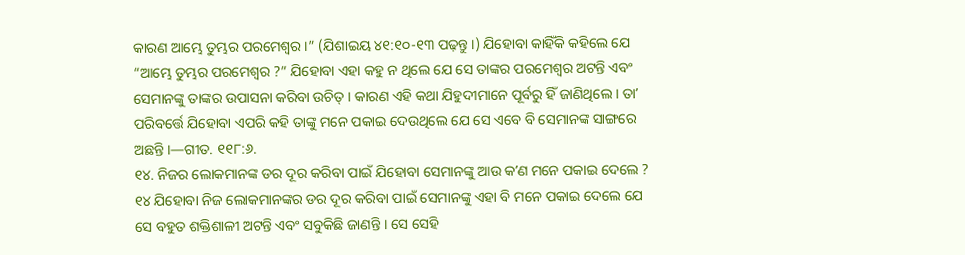କାରଣ ଆମ୍ଭେ ତୁମ୍ଭର ପରମେଶ୍ୱର ।” (ଯିଶାଇୟ ୪୧:୧୦-୧୩ ପଢ଼ନ୍ତୁ ।) ଯିହୋବା କାହିଁକି କହିଲେ ଯେ “ଆମ୍ଭେ ତୁମ୍ଭର ପରମେଶ୍ୱର ?” ଯିହୋବା ଏହା କହୁ ନ ଥିଲେ ଯେ ସେ ତାଙ୍କର ପରମେଶ୍ୱର ଅଟନ୍ତି ଏବଂ ସେମାନଙ୍କୁ ତାଙ୍କର ଉପାସନା କରିବା ଉଚିତ୍ । କାରଣ ଏହି କଥା ଯିହୁଦୀମାନେ ପୂର୍ବରୁ ହିଁ ଜାଣିଥିଲେ । ତାʼ ପରିବର୍ତ୍ତେ ଯିହୋବା ଏପରି କହି ତାଙ୍କୁ ମନେ ପକାଇ ଦେଉଥିଲେ ଯେ ସେ ଏବେ ବି ସେମାନଙ୍କ ସାଙ୍ଗରେ ଅଛନ୍ତି ।—ଗୀତ. ୧୧୮:୬.
୧୪. ନିଜର ଲୋକମାନଙ୍କ ଡର ଦୂର କରିବା ପାଇଁ ଯିହୋବା ସେମାନଙ୍କୁ ଆଉ କʼଣ ମନେ ପକାଇ ଦେଲେ ?
୧୪ ଯିହୋବା ନିଜ ଲୋକମାନଙ୍କର ଡର ଦୂର କରିବା ପାଇଁ ସେମାନଙ୍କୁ ଏହା ବି ମନେ ପକାଇ ଦେଲେ ଯେ ସେ ବହୁତ ଶକ୍ତିଶାଳୀ ଅଟନ୍ତି ଏବଂ ସବୁକିଛି ଜାଣନ୍ତି । ସେ ସେହି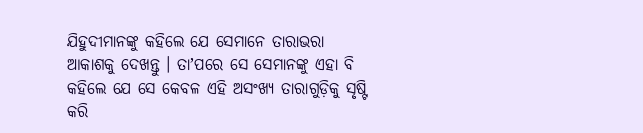ଯିହୁଦୀମାନଙ୍କୁ କହିଲେ ଯେ ସେମାନେ ତାରାଭରା ଆକାଶକୁ ଦେଖନ୍ତୁ । ତାʼପରେ ସେ ସେମାନଙ୍କୁ ଏହା ବି କହିଲେ ଯେ ସେ କେବଳ ଏହି ଅସଂଖ୍ୟ ତାରାଗୁଡ଼ିକୁ ସୃଷ୍ଟି କରି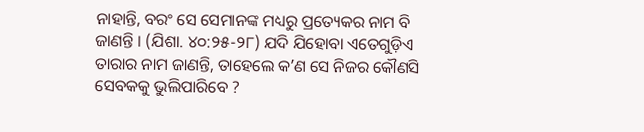ନାହାନ୍ତି, ବରଂ ସେ ସେମାନଙ୍କ ମଧ୍ୟରୁ ପ୍ରତ୍ୟେକର ନାମ ବି ଜାଣନ୍ତି । (ଯିଶା. ୪୦:୨୫-୨୮) ଯଦି ଯିହୋବା ଏତେଗୁଡ଼ିଏ ତାରାର ନାମ ଜାଣନ୍ତି, ତାହେଲେ କʼଣ ସେ ନିଜର କୌଣସି ସେବକକୁ ଭୁଲିପାରିବେ ?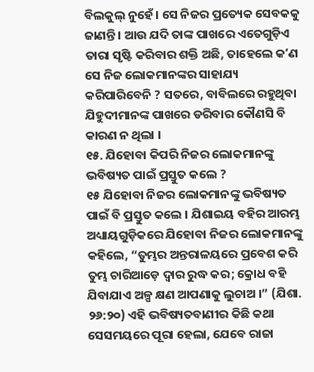ବିଲକୁଲ୍ ନୁହେଁ । ସେ ନିଜର ପ୍ରତ୍ୟେକ ସେବକକୁ ଜାଣନ୍ତି । ଆଉ ଯଦି ତାଙ୍କ ପାଖରେ ଏତେଗୁଡ଼ିଏ ତାରା ସୃଷ୍ଟି କରିବାର ଶକ୍ତି ଅଛି, ତାହେଲେ କʼଣ ସେ ନିଜ ଲୋକମାନଙ୍କର ସାହାଯ୍ୟ କରିପାରିବେନି ? ସତରେ, ବାବିଲରେ ରହୁଥିବା ଯିହୁଦୀମାନଙ୍କ ପାଖରେ ଡରିବାର କୌଣସି ବି କାରଣ ନ ଥିଲା ।
୧୫. ଯିହୋବା କିପରି ନିଜର ଲୋକମାନଙ୍କୁ ଭବିଷ୍ୟତ ପାଇଁ ପ୍ରସ୍ତୁତ କଲେ ?
୧୫ ଯିହୋବା ନିଜର ଲୋକମାନଙ୍କୁ ଭବିଷ୍ୟତ ପାଇଁ ବି ପ୍ରସ୍ତୁତ କଲେ । ଯିଶାଇୟ ବହିର ଆରମ୍ଭ ଅଧ୍ୟାୟଗୁଡ଼ିକରେ ଯିହୋବା ନିଜର ଲୋକମାନଙ୍କୁ କହିଲେ, “ତୁମ୍ଭର ଅନ୍ତରାଳୟରେ ପ୍ରବେଶ କରି ତୁମ୍ଭ ଚାରିଆଡ଼େ ଦ୍ୱାର ରୁଦ୍ଧ କର; କ୍ରୋଧ ବହି ଯିବାଯାଏ ଅଳ୍ପ କ୍ଷଣ ଆପଣାକୁ ଲୁଚାଅ ।” (ଯିଶା. ୨୬:୨୦) ଏହି ଭବିଷ୍ୟତବାଣୀର କିଛି କଥା ସେସମୟରେ ପୂରା ହେଲା, ଯେବେ ରାଜା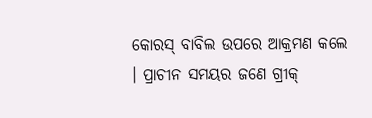କୋରସ୍ ବାବିଲ ଉପରେ ଆକ୍ରମଣ କଲେ । ପ୍ରାଚୀନ ସମୟର ଜଣେ ଗ୍ରୀକ୍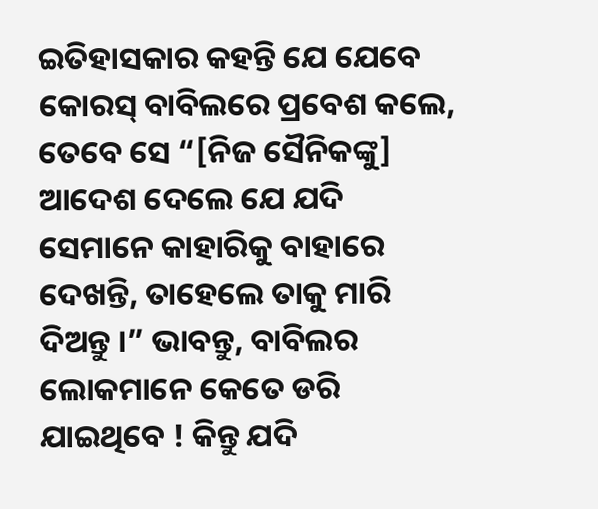ଇତିହାସକାର କହନ୍ତି ଯେ ଯେବେ କୋରସ୍ ବାବିଲରେ ପ୍ରବେଶ କଲେ, ତେବେ ସେ “[ନିଜ ସୈନିକଙ୍କୁ] ଆଦେଶ ଦେଲେ ଯେ ଯଦି ସେମାନେ କାହାରିକୁ ବାହାରେ ଦେଖନ୍ତି, ତାହେଲେ ତାକୁ ମାରି ଦିଅନ୍ତୁ ।” ଭାବନ୍ତୁ, ବାବିଲର ଲୋକମାନେ କେତେ ଡରି ଯାଇଥିବେ ! କିନ୍ତୁ ଯଦି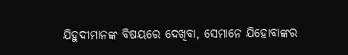ଯିହୁଦୀମାନଙ୍କ ବିଷୟରେ ଦେଖିବା, ସେମାନେ ଯିହୋବାଙ୍କର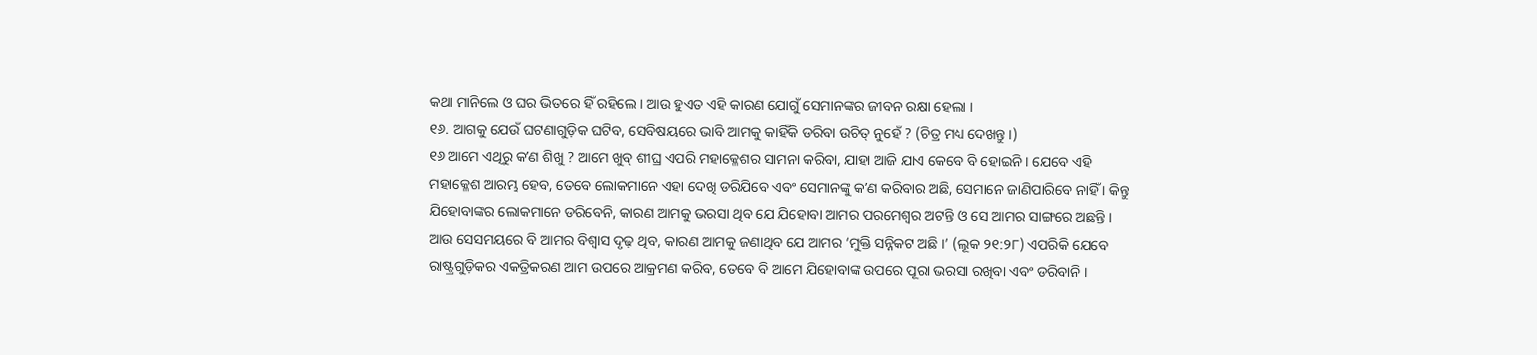କଥା ମାନିଲେ ଓ ଘର ଭିତରେ ହିଁ ରହିଲେ । ଆଉ ହୁଏତ ଏହି କାରଣ ଯୋଗୁଁ ସେମାନଙ୍କର ଜୀବନ ରକ୍ଷା ହେଲା ।
୧୬. ଆଗକୁ ଯେଉଁ ଘଟଣାଗୁଡ଼ିକ ଘଟିବ, ସେବିଷୟରେ ଭାବି ଆମକୁ କାହିଁକି ଡରିବା ଉଚିତ୍ ନୁହେଁ ? (ଚିତ୍ର ମଧ୍ୟ ଦେଖନ୍ତୁ ।)
୧୬ ଆମେ ଏଥିରୁ କʼଣ ଶିଖୁ ? ଆମେ ଖୁବ୍ ଶୀଘ୍ର ଏପରି ମହାକ୍ଳେଶର ସାମନା କରିବା, ଯାହା ଆଜି ଯାଏ କେବେ ବି ହୋଇନି । ଯେବେ ଏହି ମହାକ୍ଳେଶ ଆରମ୍ଭ ହେବ, ତେବେ ଲୋକମାନେ ଏହା ଦେଖି ଡରିଯିବେ ଏବଂ ସେମାନଙ୍କୁ କʼଣ କରିବାର ଅଛି, ସେମାନେ ଜାଣିପାରିବେ ନାହିଁ । କିନ୍ତୁ ଯିହୋବାଙ୍କର ଲୋକମାନେ ଡରିବେନି, କାରଣ ଆମକୁ ଭରସା ଥିବ ଯେ ଯିହୋବା ଆମର ପରମେଶ୍ୱର ଅଟନ୍ତି ଓ ସେ ଆମର ସାଙ୍ଗରେ ଅଛନ୍ତି । ଆଉ ସେସମୟରେ ବି ଆମର ବିଶ୍ୱାସ ଦୃଢ଼ ଥିବ, କାରଣ ଆମକୁ ଜଣାଥିବ ଯେ ଆମର ‘ମୁକ୍ତି ସନ୍ନିକଟ ଅଛି ।’ (ଲୂକ ୨୧:୨୮) ଏପରିକି ଯେବେ ରାଷ୍ଟ୍ରଗୁଡ଼ିକର ଏକତ୍ରିକରଣ ଆମ ଉପରେ ଆକ୍ରମଣ କରିବ, ତେବେ ବି ଆମେ ଯିହୋବାଙ୍କ ଉପରେ ପୂରା ଭରସା ରଖିବା ଏବଂ ଡରିବାନି ।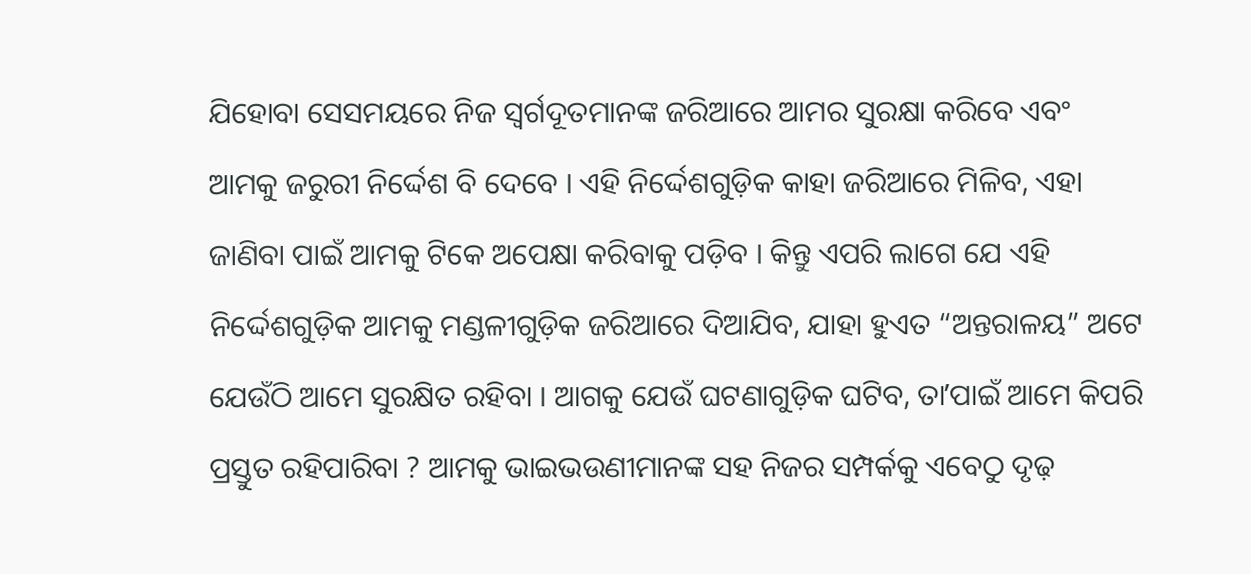ଯିହୋବା ସେସମୟରେ ନିଜ ସ୍ୱର୍ଗଦୂତମାନଙ୍କ ଜରିଆରେ ଆମର ସୁରକ୍ଷା କରିବେ ଏବଂ ଆମକୁ ଜରୁରୀ ନିର୍ଦ୍ଦେଶ ବି ଦେବେ । ଏହି ନିର୍ଦ୍ଦେଶଗୁଡ଼ିକ କାହା ଜରିଆରେ ମିଳିବ, ଏହା ଜାଣିବା ପାଇଁ ଆମକୁ ଟିକେ ଅପେକ୍ଷା କରିବାକୁ ପଡ଼ିବ । କିନ୍ତୁ ଏପରି ଲାଗେ ଯେ ଏହି ନିର୍ଦ୍ଦେଶଗୁଡ଼ିକ ଆମକୁ ମଣ୍ଡଳୀଗୁଡ଼ିକ ଜରିଆରେ ଦିଆଯିବ, ଯାହା ହୁଏତ “ଅନ୍ତରାଳୟ” ଅଟେ ଯେଉଁଠି ଆମେ ସୁରକ୍ଷିତ ରହିବା । ଆଗକୁ ଯେଉଁ ଘଟଣାଗୁଡ଼ିକ ଘଟିବ, ତାʼପାଇଁ ଆମେ କିପରି ପ୍ରସ୍ତୁତ ରହିପାରିବା ? ଆମକୁ ଭାଇଭଉଣୀମାନଙ୍କ ସହ ନିଜର ସମ୍ପର୍କକୁ ଏବେଠୁ ଦୃଢ଼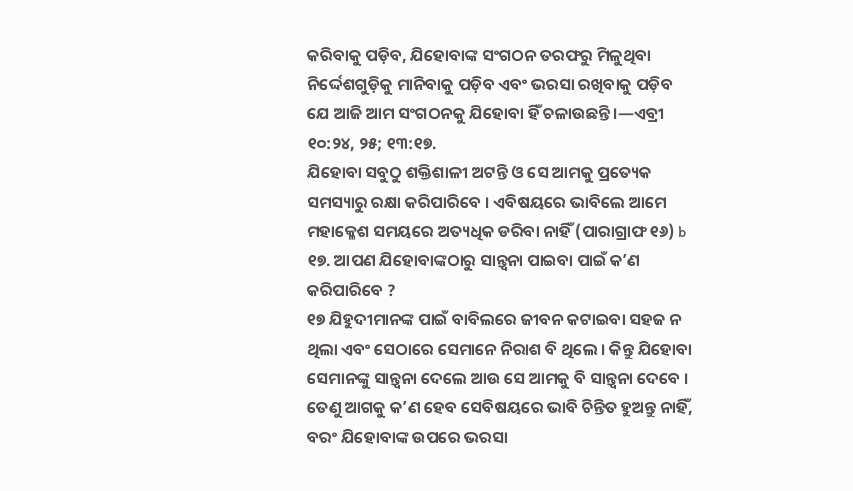କରିବାକୁ ପଡ଼ିବ, ଯିହୋବାଙ୍କ ସଂଗଠନ ତରଫରୁ ମିଳୁଥିବା ନିର୍ଦ୍ଦେଶଗୁଡ଼ିକୁ ମାନିବାକୁ ପଡ଼ିବ ଏବଂ ଭରସା ରଖିବାକୁ ପଡ଼ିବ ଯେ ଆଜି ଆମ ସଂଗଠନକୁ ଯିହୋବା ହିଁ ଚଳାଉଛନ୍ତି ।—ଏବ୍ରୀ ୧୦:୨୪, ୨୫; ୧୩:୧୭.
ଯିହୋବା ସବୁଠୁ ଶକ୍ତିଶାଳୀ ଅଟନ୍ତି ଓ ସେ ଆମକୁ ପ୍ରତ୍ୟେକ ସମସ୍ୟାରୁ ରକ୍ଷା କରିପାରିବେ । ଏବିଷୟରେ ଭାବିଲେ ଆମେ ମହାକ୍ଳେଶ ସମୟରେ ଅତ୍ୟଧିକ ଡରିବା ନାହିଁ (ପାରାଗ୍ରାଫ ୧୬) b
୧୭. ଆପଣ ଯିହୋବାଙ୍କଠାରୁ ସାନ୍ତ୍ୱନା ପାଇବା ପାଇଁ କʼଣ କରିପାରିବେ ?
୧୭ ଯିହୁଦୀମାନଙ୍କ ପାଇଁ ବାବିଲରେ ଜୀବନ କଟାଇବା ସହଜ ନ ଥିଲା ଏବଂ ସେଠାରେ ସେମାନେ ନିରାଶ ବି ଥିଲେ । କିନ୍ତୁ ଯିହୋବା ସେମାନଙ୍କୁ ସାନ୍ତ୍ୱନା ଦେଲେ ଆଉ ସେ ଆମକୁ ବି ସାନ୍ତ୍ୱନା ଦେବେ । ତେଣୁ ଆଗକୁ କʼଣ ହେବ ସେବିଷୟରେ ଭାବି ଚିନ୍ତିତ ହୁଅନ୍ତୁ ନାହିଁ, ବରଂ ଯିହୋବାଙ୍କ ଉପରେ ଭରସା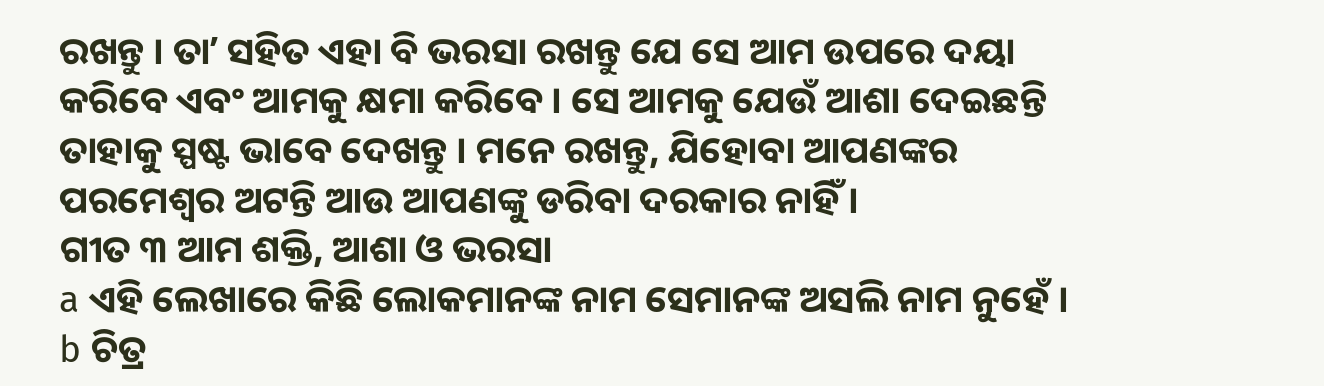ରଖନ୍ତୁ । ତାʼ ସହିତ ଏହା ବି ଭରସା ରଖନ୍ତୁ ଯେ ସେ ଆମ ଉପରେ ଦୟା କରିବେ ଏବଂ ଆମକୁ କ୍ଷମା କରିବେ । ସେ ଆମକୁ ଯେଉଁ ଆଶା ଦେଇଛନ୍ତି ତାହାକୁ ସ୍ପଷ୍ଟ ଭାବେ ଦେଖନ୍ତୁ । ମନେ ରଖନ୍ତୁ, ଯିହୋବା ଆପଣଙ୍କର ପରମେଶ୍ୱର ଅଟନ୍ତି ଆଉ ଆପଣଙ୍କୁ ଡରିବା ଦରକାର ନାହିଁ ।
ଗୀତ ୩ ଆମ ଶକ୍ତି, ଆଶା ଓ ଭରସା
a ଏହି ଲେଖାରେ କିଛି ଲୋକମାନଙ୍କ ନାମ ସେମାନଙ୍କ ଅସଲି ନାମ ନୁହେଁ ।
b ଚିତ୍ର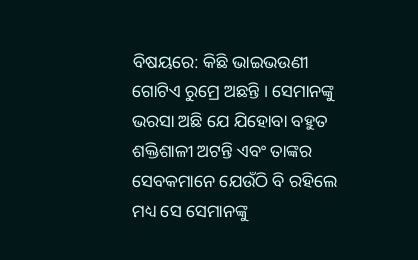ବିଷୟରେ: କିଛି ଭାଇଭଉଣୀ ଗୋଟିଏ ରୁମ୍ରେ ଅଛନ୍ତି । ସେମାନଙ୍କୁ ଭରସା ଅଛି ଯେ ଯିହୋବା ବହୁତ ଶକ୍ତିଶାଳୀ ଅଟନ୍ତି ଏବଂ ତାଙ୍କର ସେବକମାନେ ଯେଉଁଠି ବି ରହିଲେ ମଧ୍ୟ ସେ ସେମାନଙ୍କୁ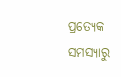ପ୍ରତ୍ୟେକ ସମସ୍ୟାରୁ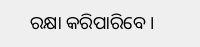ରକ୍ଷା କରିପାରିବେ ।